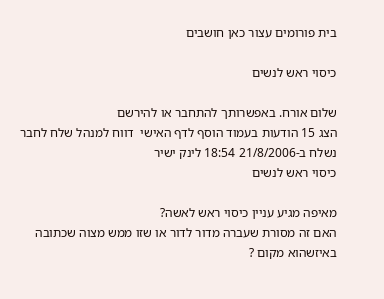בית פורומים עצור כאן חושבים

כיסוי ראש לנשים

שלום אורח. באפשרותך להתחבר או להירשם
הצג 15 הודעות בעמוד הוסף לדף האישי  דווח למנהל שלח לחבר
נשלח ב-21/8/2006 18:54 לינק ישיר
כיסוי ראש לנשים

מאיפה מגיע עניין כיסוי ראש לאשה?
האם זה מסורת שעברה מדור לדור או שזו ממש מצוה שכתובה באיזשהוא מקום ?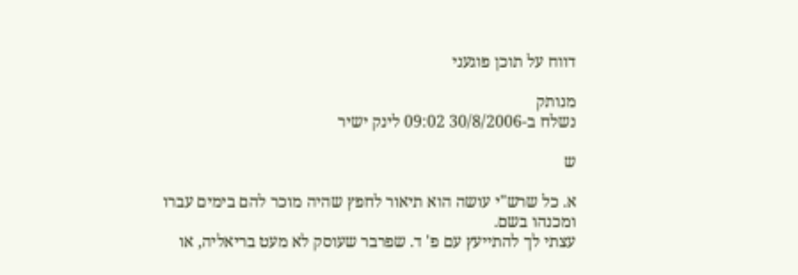דווח על תוכן פוגעני

מנותק
נשלח ב-30/8/2006 09:02 לינק ישיר

ש

א. כל שרש"י עושה הוא תיאור לחפץ שהיה מוכר להם בימים עברו ומכנהו בשם.
עצתי לך להתייעץ עם פ' ד. שפרבר שעוסק לא מעט בריאליה, או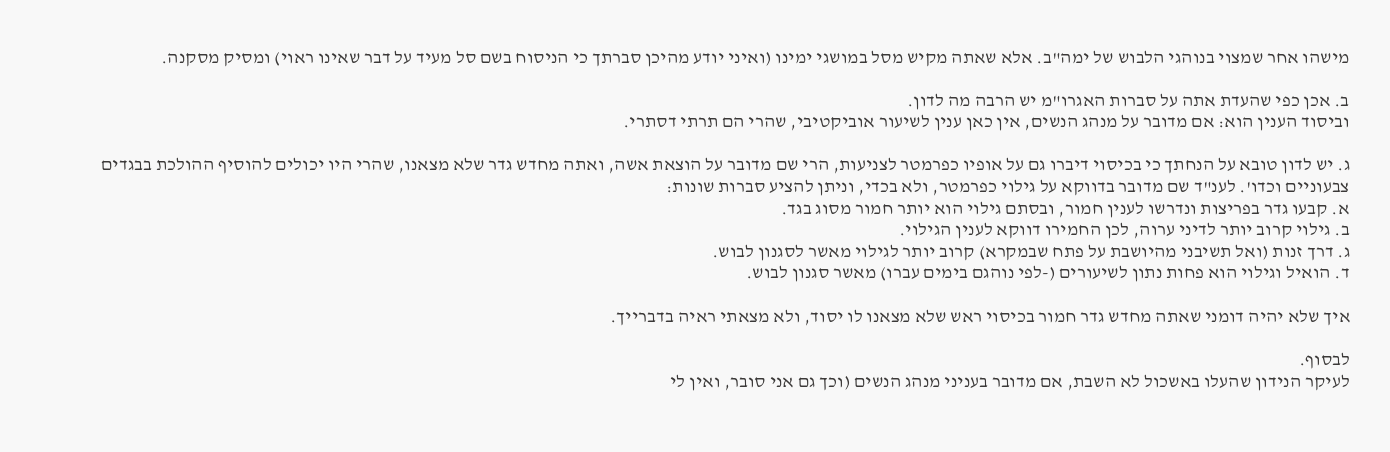מישהו אחר שמצוי בנוהגי הלבוש של ימה"ב. אלא שאתה מקיש מסל במושגי ימינו (ואיני יודע מהיכן סברתך כי הניסוח בשם סל מעיד על דבר שאינו ראוי) ומסיק מסקנה.

ב. אכן כפי שהעדת אתה על סברות האגרו"מ יש הרבה מה לדון.
וביסוד הענין הוא: אם מדובר על מנהג הנשים, אין כאן ענין לשיעור אוביקטיבי, שהרי הם תרתי דסתרי.

ג. יש לדון טובא על הנחתך כי בכיסוי דיברו גם על אופיו כפרמטר לצניעות, הרי שם מדובר על הוצאת אשה, ואתה מחדש גדר שלא מצאנו, שהרי היו יכולים להוסיף ההולכת בבגדים צבעוניים וכדו'. לענ"ד שם מדובר בדווקא על גילוי כפרמטר, ולא בכדי, וניתן להציע סברות שונות:
א. קבעו גדר בפריצות ונדרשו לענין חמור, ובסתם גילוי הוא יותר חמור מסוג בגד.
ב. גילוי קרוב יותר לדיני ערוה, לכן החמירו דווקא לענין הגילוי.
ג. דרך זנות (ואל תשיבני מהיושבת על פתח שבמקרא) קרוב יותר לגילוי מאשר לסגנון לבוש.
ד. הואיל וגילוי הוא פחות נתון לשיעורים (-לפי נוהגם בימים עברו) מאשר סגנון לבוש.

איך שלא יהיה דומני שאתה מחדש גדר חמור בכיסוי ראש שלא מצאנו לו יסוד, ולא מצאתי ראיה בדברייך.

לבסוף.
לעיקר הנידון שהעלו באשכול לא השבת, אם מדובר בעניני מנהג הנשים (וכך גם אני סובר, ואין לי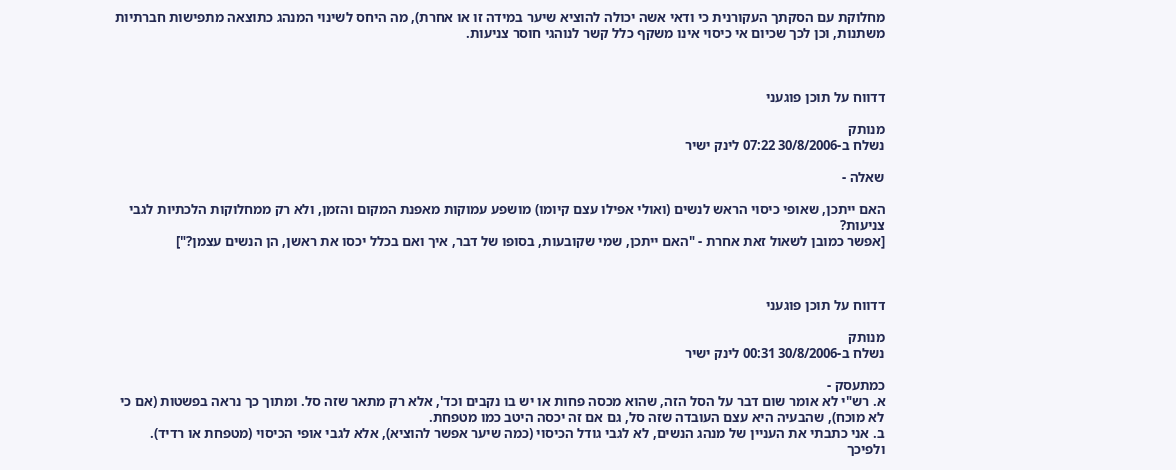מחלוקת עם הסקתך העקורנית כי ודאי אשה יכולה להוציא שיער במידה זו או אחרת), מה היחס לשינוי המנהג כתוצאה מתפישות חברתיות משתנות, וכן לכך שכיום אי כיסוי אינו משקף כלל קשר לנוהגי חוסר צניעות.



דדווח על תוכן פוגעני

מנותק
נשלח ב-30/8/2006 07:22 לינק ישיר

שאלה -

האם ייתכן, שאופי כיסוי הראש לנשים (ואולי אפילו עצם קיומו) מושפע עמוקות מאפנת המקום והזמן, ולא רק ממחלוקות הלכתיות לגבי צניעות?
[אפשר כמובן לשאול זאת אחרת - "האם ייתכן, שמי שקובעות, בסופו של דבר, איך ואם בכלל יכסו את ראשן, הן הנשים עצמן?"]



דדווח על תוכן פוגעני

מנותק
נשלח ב-30/8/2006 00:31 לינק ישיר

כמתעסק -
א. רש"י לא אומר שום דבר על הסל הזה, שהוא מכסה פחות או יש בו נקבים וכד', אלא רק מתאר שזה סל. ומתוך כך נראה בפשטות (אם כי לא מוכח), שהבעיה היא עצם העובדה שזה סל, גם אם זה יכסה היטב כמו מטפחת.
ב. אני כתבתי את העניין של מנהג הנשים, לא לגבי גודל הכיסוי (כמה שיער אפשר להוציא), אלא לגבי אופי הכיסוי (מטפחת או רדיד). ולפיכך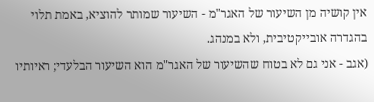אין קושיה מן השיעור של האגר"מ - השיעור שמותר להוציא, באמת תלוי בהגדרה אובייקטיבית, ולא במנהג.
(אגב - אני גם לא בטוח שהשיעור של האגר"מ הוא השיעור הבלעדי; ראיותיו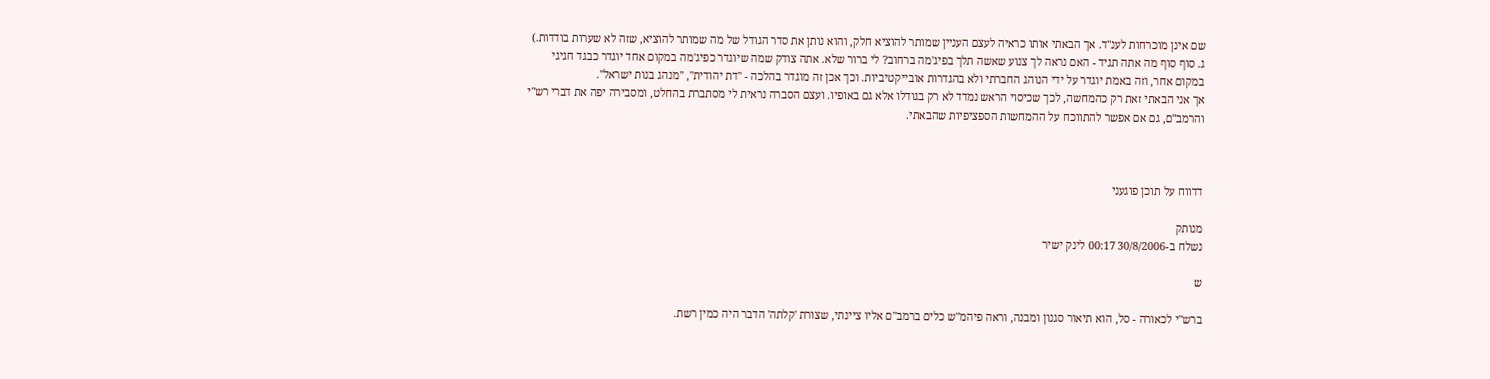שם אינן מוכרחות לענ"ד. אך הבאתי אותו כראיה לעצם העניין שמותר להוציא חלק, והוא נותן את סדר הגודל של מה שמותר להוציא, שזה לא שערות בודדות.)
ג. סוף סוף מה אתה תגיד - האם נראה לך צנוע שאשה תלך בפיג'מה ברחוב? לי ברור שלא. אתה צודק שמה שיוגדר כפיג'מה במקום אחד יוגדר כבגד חגיגי במקום אחר, וזה באמת יוגדר על ידי הנוהג החברתי ולא בהגדרות אובייקטיביות. וכך אכן זה מוגדר בהלכה - "דת יהודית", "מנהג בנות ישראל".
אך אני הבאתי זאת רק כהמחשה, לכך שכיסוי הראש נמדד לא רק בגודלו אלא גם באופיו. ועצם הסברה נראית לי מסתברת בהחלט, ומסבירה יפה את דברי רש"י והרמב"ם, גם אם אפשר להתווכח על ההמחשות הספציפיות שהבאתי.



דדווח על תוכן פוגעני

מנותק
נשלח ב-30/8/2006 00:17 לינק ישיר

ש

ברש"י לכאורה - סל, הוא תיאור סגנון ומבנה, וראה פיהמ"ש כלים ברמב"ם אליו ציינתי, שצורת 'קלתה' הדבר היה כמין רשת.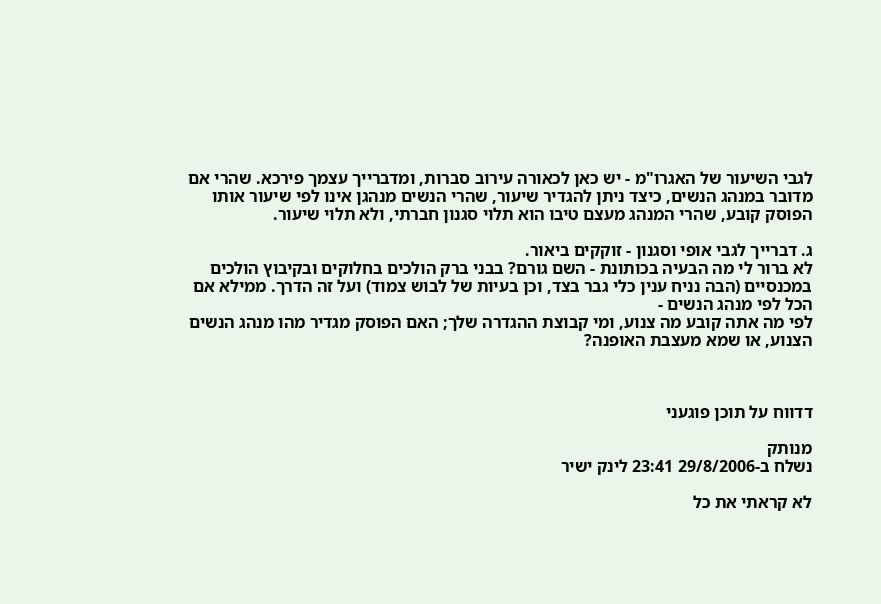לגבי השיעור של האגרו"מ - יש כאן לכאורה עירוב סברות, ומדברייך עצמך פירכא. שהרי אם מדובר במנהג הנשים, כיצד ניתן להגדיר שיעור, שהרי הנשים מנהגן אינו לפי שיעור אותו הפוסק קובע, שהרי המנהג מעצם טיבו הוא תלוי סגנון חברתי, ולא תלוי שיעור.

ג. דברייך לגבי אופי וסגנון - זוקקים ביאור.
לא ברור לי מה הבעיה בכותונת - השם גורם? בבני ברק הולכים בחלוקים ובקיבוץ הולכים במכנסיים (הבה נניח ענין כלי גבר בצד, וכן בעיות של לבוש צמוד) ועל זה הדרך. ממילא אם הכל לפי מנהג הנשים -
לפי מה אתה קובע מה צנוע, ומי קבוצת ההגדרה שלך; האם הפוסק מגדיר מהו מנהג הנשים הצנוע, או שמא מעצבת האופנה?



דדווח על תוכן פוגעני

מנותק
נשלח ב-29/8/2006 23:41 לינק ישיר

לא קראתי את כל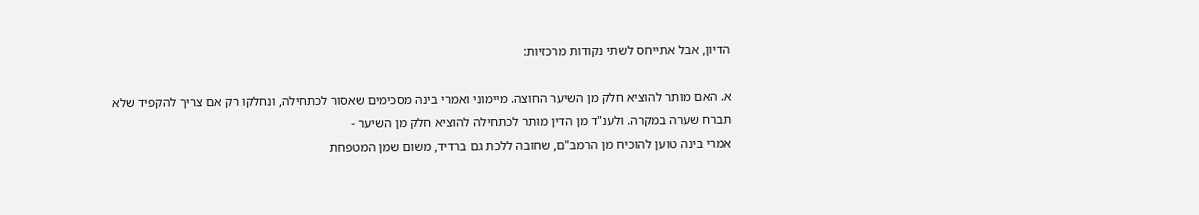הדיון, אבל אתייחס לשתי נקודות מרכזיות:

א. האם מותר להוציא חלק מן השיער החוצה. מיימוני ואמרי בינה מסכימים שאסור לכתחילה, ונחלקו רק אם צריך להקפיד שלא תברח שערה במקרה. ולענ"ד מן הדין מותר לכתחילה להוציא חלק מן השיער -
אמרי בינה טוען להוכיח מן הרמב"ם, שחובה ללכת גם ברדיד, משום שמן המטפחת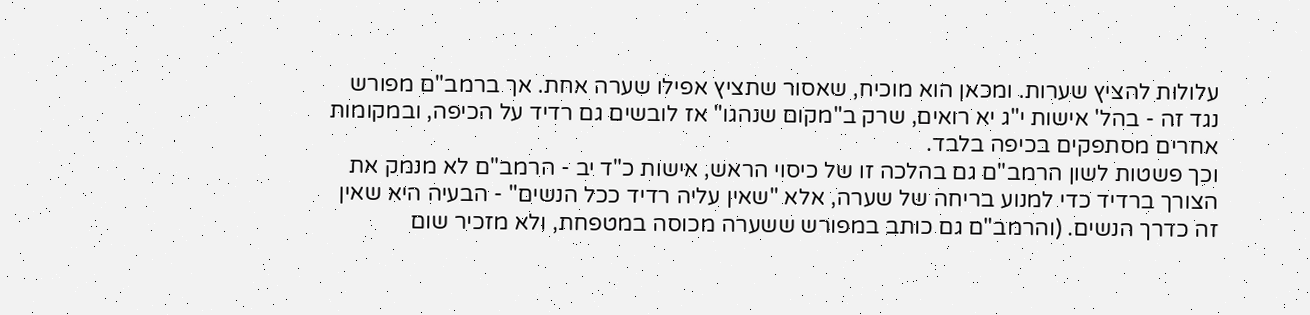עלולות להציץ שערות. ומכאן הוא מוכיח, שאסור שתציץ אפילו שערה אחת. אך ברמב"ם מפורש נגד זה - בהל' אישות י"ג יא רואים, שרק ב"מקום שנהגו" אז לובשים גם רדיד על הכיפה, ובמקומות אחרים מסתפקים בכיפה בלבד.
וכך פשטות לשון הרמב"ם גם בהלכה זו של כיסוי הראש, אישות כ"ד יב - הרמב"ם לא מנמק את הצורך ברדיד כדי למנוע בריחה של שערה, אלא "שאין עליה רדיד ככל הנשים" - הבעיה היא שאין זה כדרך הנשים. (והרמב"ם גם כותב במפורש ששערה מכוסה במטפחת, ולא מזכיר שום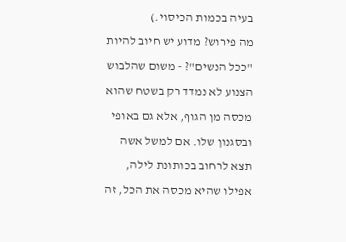בעיה בכמות הכיסוי.)
מה פירוש? מדוע יש חיוב להיות "ככל הנשים"? - משום שהלבוש הצנוע לא נמדד רק בשטח שהוא מכסה מן הגוף, אלא גם באופי ובסגנון שלו. אם למשל אשה תצא לרחוב בכותונת לילה, אפילו שהיא מכסה את הכל, זה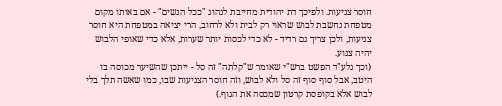חוסר צניעות. ולפיכך דת יהודית מחייבת לנהוג "ככל הנשים" - אם באותו מקום מטפחת נחשבת לבוש שראוי רק לבית ולא לרחוב, הרי יציאה במטפחת היא חוסר צניעות, ולכן צריך גם רדיד - לא כדי לכסות יותר שערות, אלא כדי שאופי הלבוש יהיה צנוע.
(וכך נלע"ד הפשט ברש"י שאומר ש"קלתה" זה סל - ייתכן שהשיער מכוסה בו היטב, אבל סוף סוף זה סל ולא לבוש, וזה חוסר הצניעות שבו, כמו שאשה תלך בלי לבוש אלא בקופסת קרטון שמכסה את הגוף.)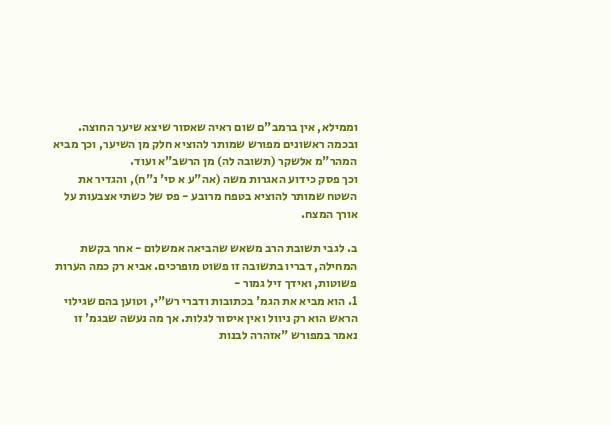וממילא, אין ברמב"ם שום ראיה שאסור שיצא שיער החוצה.
ובכמה ראשונים מפורש שמותר להוציא חלק מן השיער, וכך מביא המהר"מ אלשקר (תשובה לה) מן הרשב"א ועוד.
וכך פסק כידוע האגרות משה (אה"ע א סי' נ"ח), והגדיר את השטח שמותר להוציא בטפח מרובע - פס של כשתי אצבעות על אורך המצח.

ב. לגבי תשובת הרב משאש שהביאה אמשלום - אחר בקשת המחילה, דבריו בתשובה זו פשוט מופרכים. אביא רק כמה הערות פשוטות, ואידך זיל גמור -
1. הוא מביא את הגמ' בכתובות ודברי רש"י, וטוען בהם שגילוי הראש הוא רק ניוול ואין איסור לגלות. אך מה נעשה שבגמ' זו נאמר במפורש "אזהרה לבנות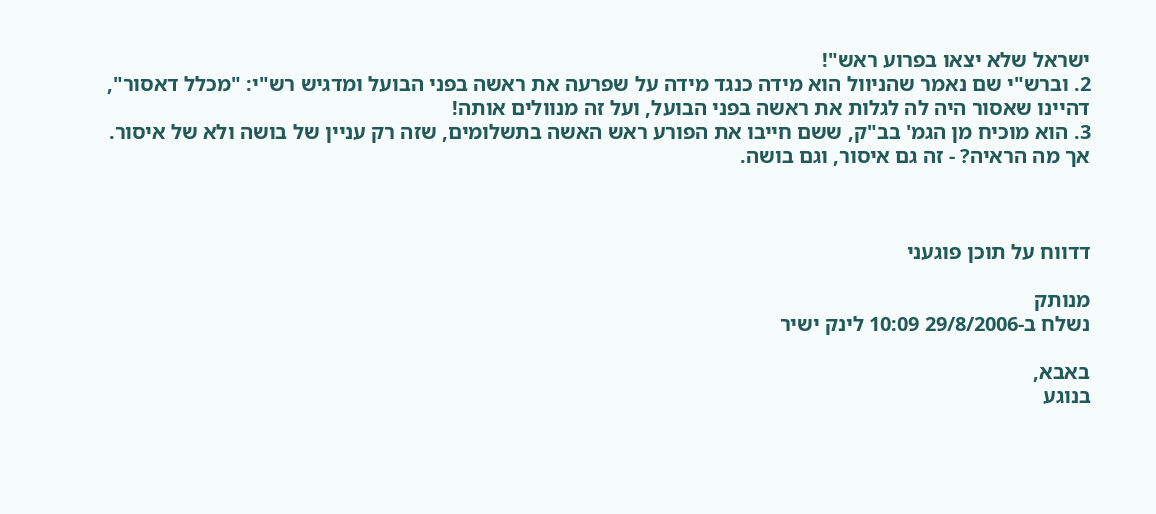ישראל שלא יצאו בפרוע ראש"!
2. וברש"י שם נאמר שהניוול הוא מידה כנגד מידה על שפרעה את ראשה בפני הבועל ומדגיש רש"י: "מכלל דאסור", דהיינו שאסור היה לה לגלות את ראשה בפני הבועל, ועל זה מנוולים אותה!
3. הוא מוכיח מן הגמ' בב"ק, ששם חייבו את הפורע ראש האשה בתשלומים, שזה רק עניין של בושה ולא של איסור. אך מה הראיה? - זה גם איסור, וגם בושה.



דדווח על תוכן פוגעני

מנותק
נשלח ב-29/8/2006 10:09 לינק ישיר

באבא,
בנוגע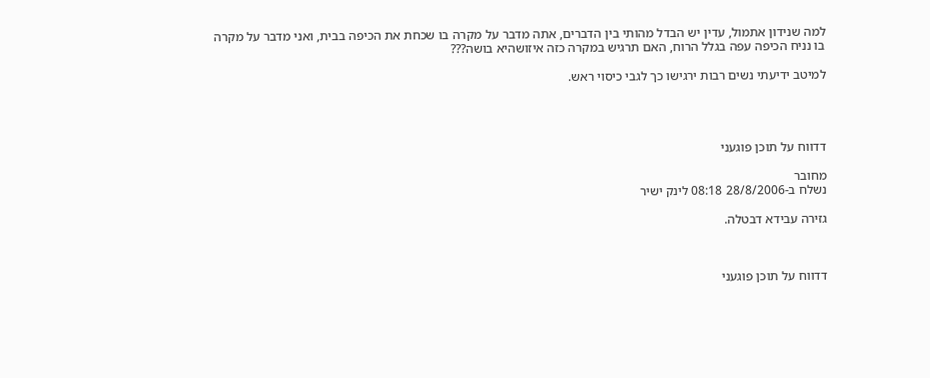למה שנידון אתמול, עדין יש הבדל מהותי בין הדברים, אתה מדבר על מקרה בו שכחת את הכיפה בבית, ואני מדבר על מקרה בו נניח הכיפה עפה בגלל הרוח, האם תרגיש במקרה כזה איזושהיא בושה???

למיטב ידיעתי נשים רבות ירגישו כך לגבי כיסוי ראש.




דדווח על תוכן פוגעני

מחובר
נשלח ב-28/8/2006 08:18 לינק ישיר

גזירה עבידא דבטלה.



דדווח על תוכן פוגעני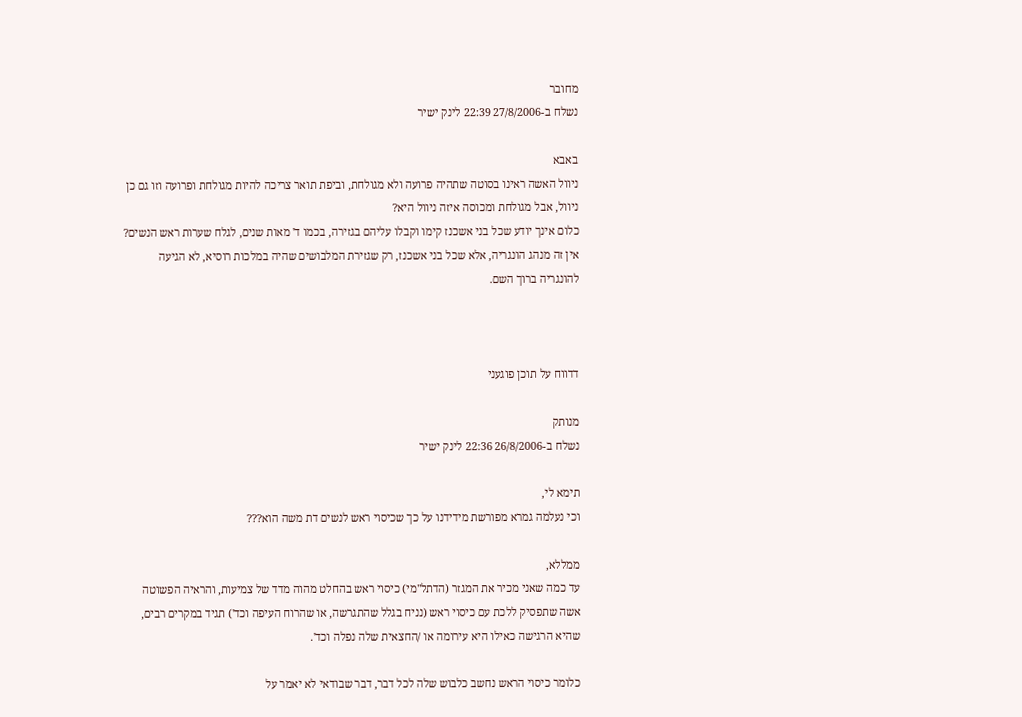מחובר
נשלח ב-27/8/2006 22:39 לינק ישיר

באבא
ניוול האשה ראינו בסוטה שתהיה פרועה ולא מגולחת, וביפת תואר צריכה להיות מגולחת ופרועה וזו גם כן ניוול, אבל מגולחת ומכוסה איזה ניוול היא?
כלום אינך יודע שכל בני אשכנז קימו וקבלו עליהם בגזירה, בכמו ד' מאות שנים, לגלח שערות ראש הנשים?
אין זה מנהג הונגריה, אלא שכל בני אשכנז, רק שגזירת המלבושים שהיה במלכות רוסיא, לא הגיעה להונגריה ברוך השם.



דדווח על תוכן פוגעני

מנותק
נשלח ב-26/8/2006 22:36 לינק ישיר

תימא לי,
וכי נעלמה גמרא מפורשת מידידנו על כך שכיסוי ראש לנשים דת משה הוא???

ממללא,
עד כמה שאני מכיר את המגזר (הדתל"מי) כיסוי ראש בהחלט מהוה מדד של צמיעות, והראיה הפשוטה אשה שתפסיק ללכת עם כיסוי ראש (נניח בגלל שהתגרשה, או שהרוח העיפה וכד') תגיד במקרים רבים, שהיא הרגישה כאילו היא עירומה או /החצאית שלה נפלה וכד'.

כלומר כיסוי הראש נחשב כלבוש שלה לכל דבר, דבר שבודאי לא יאמר על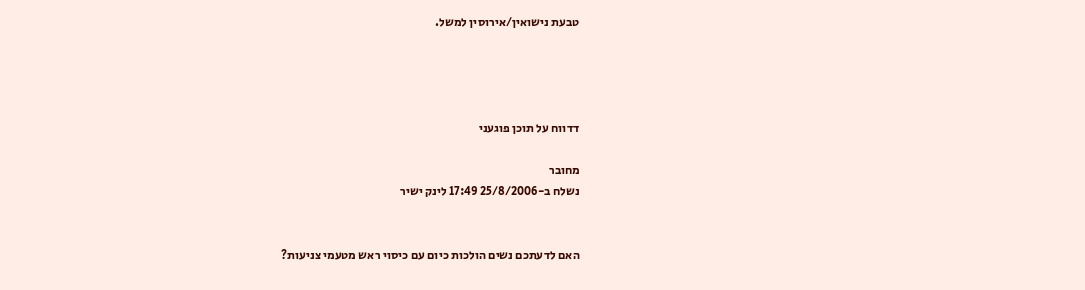טבעת נישואין/אירוסין למשל.




דדווח על תוכן פוגעני

מחובר
נשלח ב-25/8/2006 17:49 לינק ישיר


האם לדעתכם נשים הולכות כיום עם כיסוי ראש מטעמי צניעות?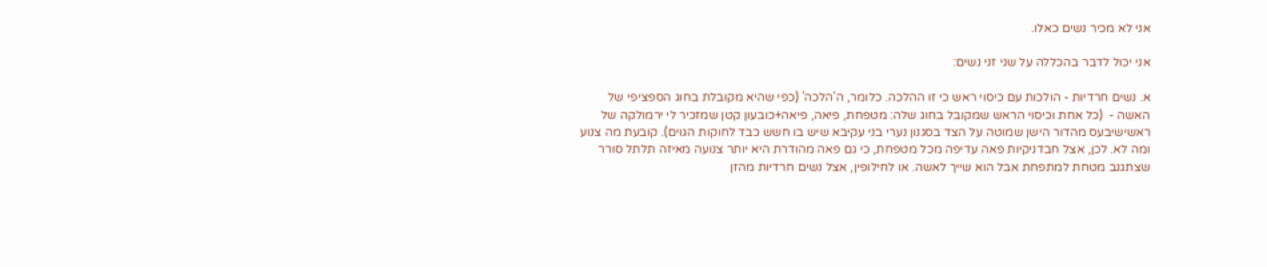אני לא מכיר נשים כאלו.

אני יכול לדבר בהכללה על שני זני נשים:

א. נשים חרדיות - הולכות עם כיסוי ראש כי זו ההלכה. כלומר, ה'הלכה' (כפי שהיא מקובלת בחוג הספציפי של האשה -  (כל אחת וכיסוי הראש שמקובל בחוג שלה: מטפחת, פיאה, פיאה+כובעון קטן שמזכיר לי ירמולקה של ראשישיבעס מהדור הישן שמוטה על הצד בסגנון נערי בני עקיבא שיש בו חשש כבד לחוקות הגוים). קובעת מה צנוע ומה לא. לכן, אצל חבדניקיות פאה עדיפה מכל מטפחת, כי גם פאה מהודרת היא יותר צנועה מאיזה תלתל סורר שצתגנב מטחת למתפחת אבל הוא שייך לאשה. או לחילופין, אצל נשים חרדיות מהזן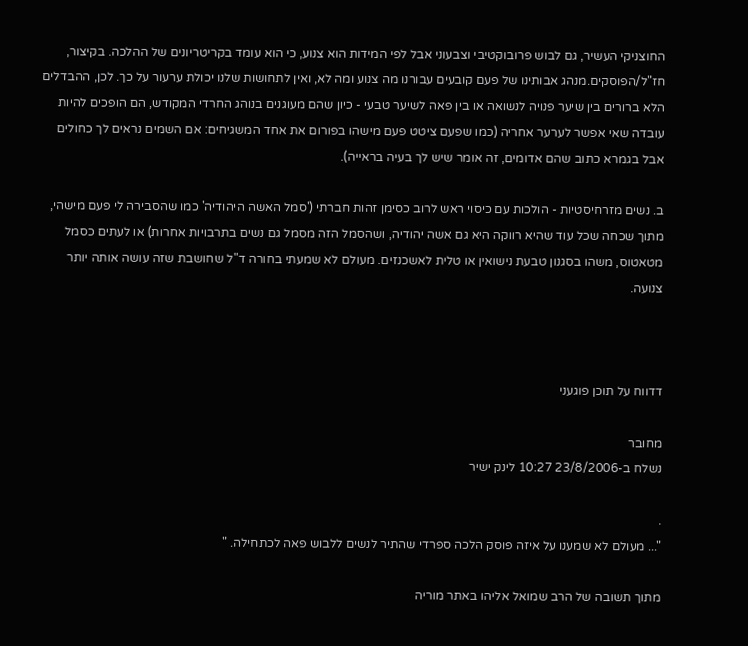החוצניקי העשיר, גם לבוש פרובוקטיבי וצבעוני אבל לפי המידות הוא צנוע, כי הוא עומד בקריטריונים של ההלכה. בקיצור, חז"ל/הפוסקים.מנהג אבותינו של פעם קובעים עבורנו מה צנוע ומה לא, ואין לתחושות שלנו יכולת ערעור על כך. לכן, ההבדלים הלא ברורים בין שיער פנויה לנשואה או בין פאה לשיער טבעי - כיון שהם מעוגנים בנוהג החרדי המקודש, הם הופכים להיות עובדה שאי אפשר לערער אחריה (כמו שפעם ציטט פעם מישהו בפורום את אחד המשגיחים: אם השמים נראים לך כחולים אבל בגמרא כתוב שהם אדומים, זה אומר שיש לך בעיה בראייה).

ב. נשים מזרחיסטיות - הולכות עם כיסוי ראש לרוב כסימן זהות חברתי ('סמל האשה היהודיה' כמו שהסבירה לי פעם מישהי, מתוך שכחה שכל עוד שהיא רווקה היא גם אשה יהודיה, ושהסמל הזה מסמל גם נשים בתרבויות אחרות) או לעתים כסמל מטאטוס, משהו בסגנון טבעת נישואין או טלית לאשכנזים. מעולם לא שמעתי בחורה ד"ל שחושבת שזה עושה אותה יותר צנועה.



דדווח על תוכן פוגעני

מחובר
נשלח ב-23/8/2006 10:27 לינק ישיר

.
"... מעולם לא שמענו על איזה פוסק הלכה ספרדי שהתיר לנשים ללבוש פאה לכתחילה. "

מתוך תשובה של הרב שמואל אליהו באתר מוריה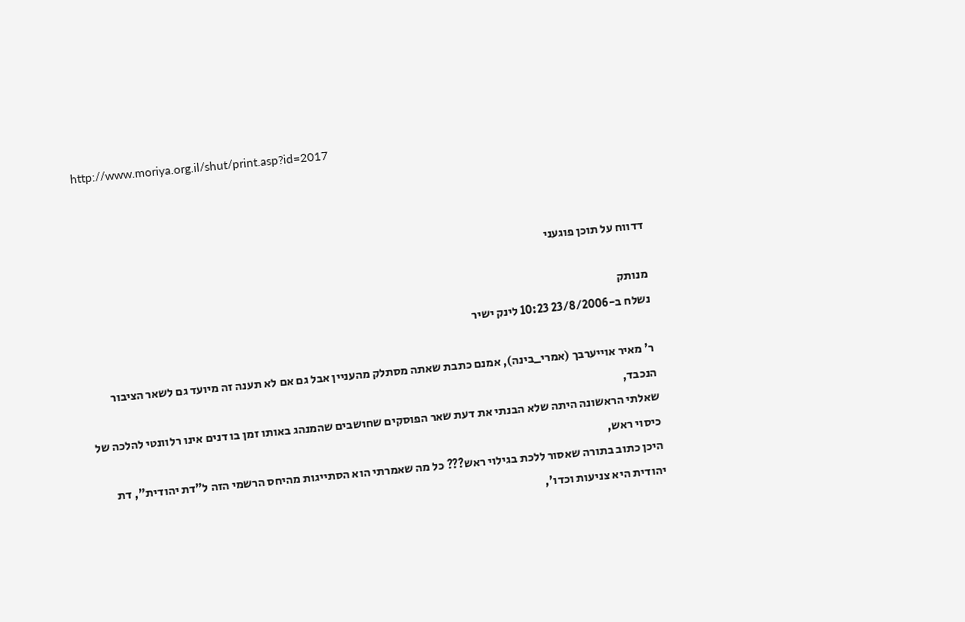http://www.moriya.org.il/shut/print.asp?id=2017



דדווח על תוכן פוגעני

מנותק
נשלח ב-23/8/2006 10:23 לינק ישיר

ר' מאיר אוייערבך (אמרי_בינה), אמנם כתבת שאתה מסתלק מהעניין אבל גם אם לא תענה זה מיועד גם לשאר הציבור הנכבד,
שאלתי הראשונה היתה שלא הבנתי את דעת שאר הפוסקים שחושבים שהמנהג באותו זמן בו דנים אינו רלוונטי להלכה של כיסוי ראש,
היכן כתוב בתורה שאסור ללכת בגילוי ראש??? כל מה שאמרתי הוא הסתייגות מהיחס הרשמי הזה ל"דת יהודית", דת יהודית היא צניעות וכדו',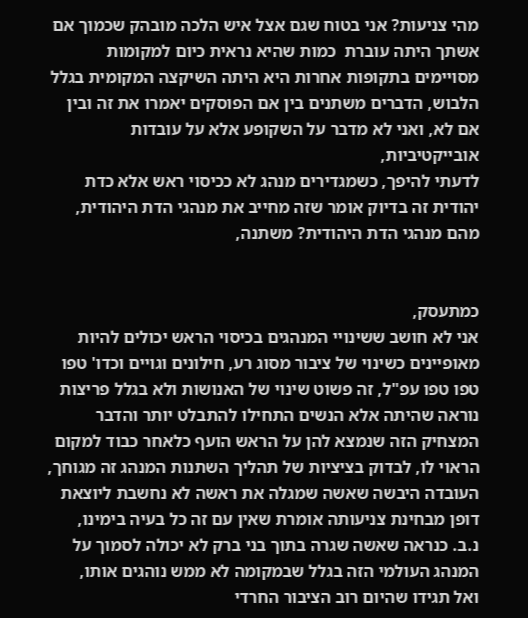מהי צניעות? אני בטוח שגם אצל איש הלכה מובהק שכמוך אם אשתך היתה עוברת  כמות שהיא נראית כיום למקומות מסויימים בתקופות אחרות היא היתה השיקצה המקומית בגלל הלבוש, הדברים משתנים בין אם הפוסקים יאמרו את זה ובין אם לא, ואני לא מדבר על השקופע אלא על עובדות אובייקטיביות,
לדעתי להיפך, כשמגדירים מנהג לא ככיסוי ראש אלא כדת יהודית זה בדיוק אומר שזה מחייב את מנהגי הדת היהודית, מהם מנהגי הדת היהודית? משתנה,


כמתעסק,
אני לא חושב ששינויי המנהגים בכיסוי הראש יכולים להיות מאופיינים כשינוי של ציבור מסוג רע, חילונים וגויים וכדו' טפו טפו טפו עפ"ל, זה פשוט שינוי של האנושות ולא בגלל פריצות נוראה שהיתה אלא הנשים התחילו להתבלט יותר והדבר המצחיק הזה שנמצא להן על הראש הועף כלאחר כבוד למקום הראוי לו, לבדוק בציציות של תהליך השתנות המנהג זה מגוחך, העובדה היבשה שאשה שמגלה את ראשה לא נחשבת ליוצאת דופן מבחינת צניעותה אומרת שאין עם זה כל בעיה בימינו,
נ.ב. כנראה שאשה שגרה בתוך בני ברק לא יכולה לסמוך על המנהג העולמי הזה בגלל שבמקומה לא ממש נוהגים אותו,
ואל תגידו שהיום רוב הציבור החרדי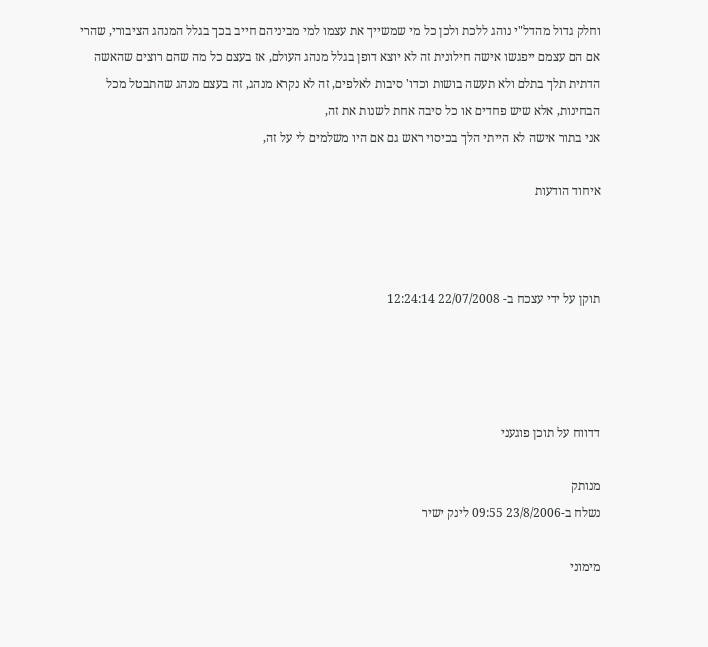וחלק גדול מהדל"י נוהג ללכת ולכן כל מי שמשייך את עצמו למי מביניהם חייב בכך בגלל המנהג הציבורי, שהרי אם הם עצמם ייפגשו אישה חילונית זה לא יוצא דופן בגלל מנהג העולם, אז בעצם כל מה שהם רוצים שהאשה הדתית תלך בתלם ולא תעשה בושות וכדו' סיבות לאלפים, זה לא נקרא מנהג, זה בעצם מנהג שהתבטל מכל הבחינות, אלא שיש פחדים או כל סיבה אחת לשנות את זה,
אני בתור אישה לא הייתי הלך בכיסוי ראש גם אם היו משלמים לי על זה,

איחוד הודעות



תוקן על ידי עצכח ב- 22/07/2008 12:24:14




דדווח על תוכן פוגעני

מנותק
נשלח ב-23/8/2006 09:55 לינק ישיר

מימוני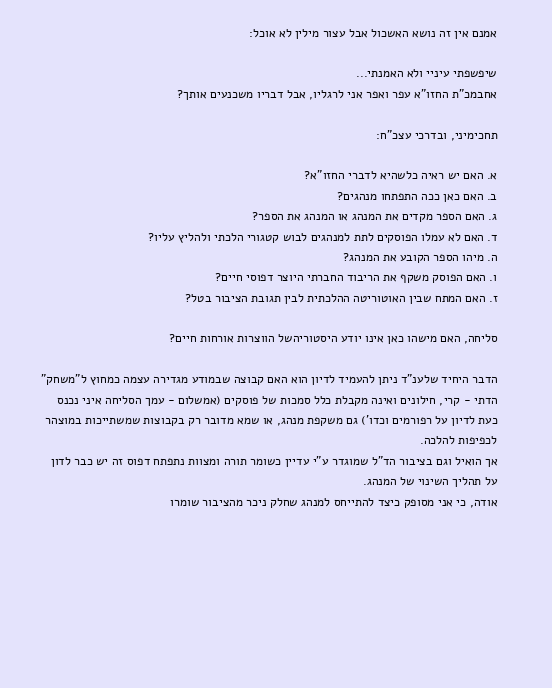אמנם אין זה נושא האשכול אבל עצור מילין לא אוכל:

שיפשפתי עיניי ולא האמנתי...
אחבמכ"ת החזו"א עפר ואפר אני לרגליו, אבל דבריו משכנעים אותך?

תחכימיני, ובדרכי עצכ"ח:

א. האם יש ראיה כלשהיא לדברי החזו"א?
ב. האם כאן ככה התפתחו מנהגים?
ג. האם הספר מקדים את המנהג או המנהג את הספר?
ד. האם לא עמלו הפוסקים לתת למנהגים לבוש קטגורי הלכתי ולהליץ עליו?
ה. מיהו הספר הקובע את המנהג?
ו. האם הפוסק משקף את הריבוד החברתי היוצר דפוסי חיים?
ז. האם המתח שבין האוטוריטה ההלכתית לבין תגובת הציבור בטל?

סליחה, האם מישהו כאן אינו יודע היסטוריהשל הווצרות אורחות חיים?

הדבר היחיד שלענ"ד ניתן להעמיד לדיון הוא האם קבוצה שבמודע מגדירה עצמה כמחוץ ל"משחק" הדתי - קרי, חילונים ואינה מקבלת כלל סמכות של פוסקים (אמשלום - עמך הסליחה איני נכנס כעת לדיון על רפורמים וכדו') גם משקפת מנהג, או שמא מדובר רק בקבוצות שמשתייכות במוצהר לכפיפות להלכה.
אך הואיל וגם בציבור הד"ל שמוגדר ע"י עדיין כשומר תורה ומצוות נתפתח דפוס זה יש כבר לדון על תהליך השינוי של המנהג.
אודה, כי אני מסופק כיצד להתייחס למנהג שחלק ניכר מהציבור שומרו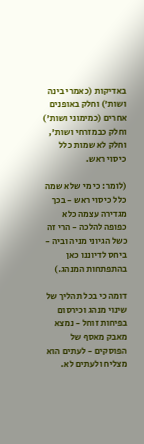באדיקות (כאמרי בינה ושות') וחלק באופנים אחרים (כמימוני ושות') וחלק כבמזרחי ושות', וחלק לא שמות כלל כיסוי ראש.

(לומר: כי מי שלא שמה כלל כיסוי ראש - בכך מגדירה עצמה כלא כפופה להלכה - הרי זה כשל הגיוני מניה וביה - ביחס לדיוננו כאן בהתפתחות המנהג.)

דומה כי בכל תהליך של שינוי מנהג וכירסום בפיחות זוחל - נמצא מאבק מאסף של הפוסקים - לעתים הוא מצליח ולעתים לא.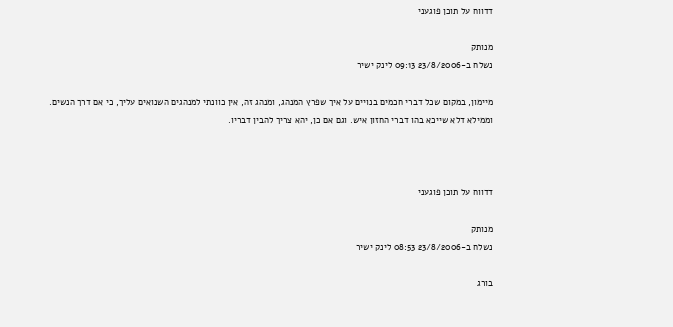דדווח על תוכן פוגעני

מנותק
נשלח ב-23/8/2006 09:13 לינק ישיר

מיימון, במקום שכל דברי חכמים בנויים על איך שפרץ המנהג, ומנהג זה, אין כוונתי למנהגים השנואים עליך, כי אם דרך הנשים. וממילא דלא שייכא בהו דברי החזון איש. וגם אם כן, יהא צריך להבין דבריו.



דדווח על תוכן פוגעני

מנותק
נשלח ב-23/8/2006 08:53 לינק ישיר

בורג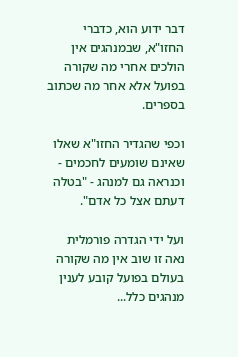דבר ידוע הוא, כדברי החזו"א, שבמנהגים אין הולכים אחרי מה שקורה בפועל אלא אחר מה שכתוב בספרים.

וכפי שהגדיר החזו"א שאלו שאינם שומעים לחכמים - וכנראה גם למנהג - "בטלה דעתם אצל כל אדם".

ועל ידי הגדרה פורמלית נאה זו שוב אין מה שקורה בעולם בפועל קובע לענין מנהגים כלל...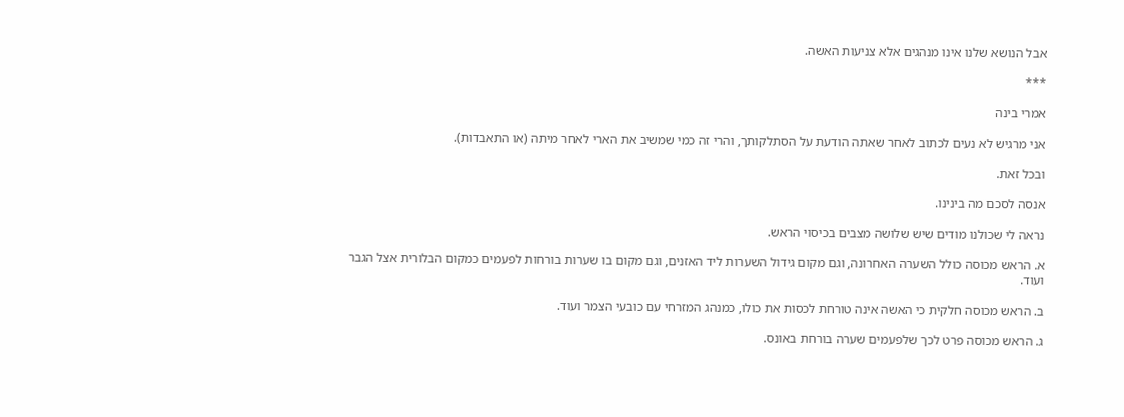אבל הנושא שלנו אינו מנהגים אלא צניעות האשה.

***

אמרי בינה

אני מרגיש לא נעים לכתוב לאחר שאתה הודעת על הסתלקותך, והרי זה כמי שמשיב את הארי לאחר מיתה (או התאבדות).

ובכל זאת.

אנסה לסכם מה בינינו.

נראה לי שכולנו מודים שיש שלושה מצבים בכיסוי הראש.

א. הראש מכוסה כולל השערה האחרונה, וגם מקום גידול השערות ליד האזנים, וגם מקום בו שערות בורחות לפעמים כמקום הבלורית אצל הגבר ועוד.

ב. הראש מכוסה חלקית כי האשה אינה טורחת לכסות את כולו, כמנהג המזרחי עם כובעי הצמר ועוד.

ג. הראש מכוסה פרט לכך שלפעמים שערה בורחת באונס.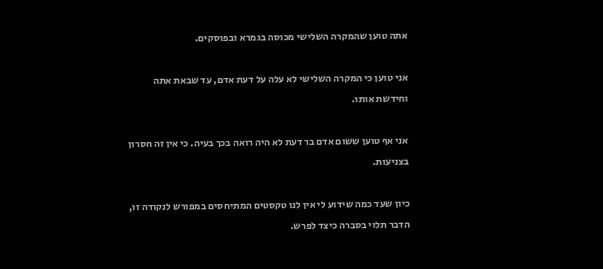אתה טוען שהמקרה השלישי מכוסה בגמרא ובפוסקים.

אני טוען כי המקרה השלישי לא עלה על דעת אדם, עד שבאת אתה וחידשת אותו.

אני אף טוען ששום אדם בר דעת לא היה רואה בכך בעיה. כי אין זה חסרון בצניעות.

כיון שעד כמה שידוע לי אין לנו טקסטים המתיחסים במפורש לנקודה זו, הדבר תלוי בסברה כיצד לפרש.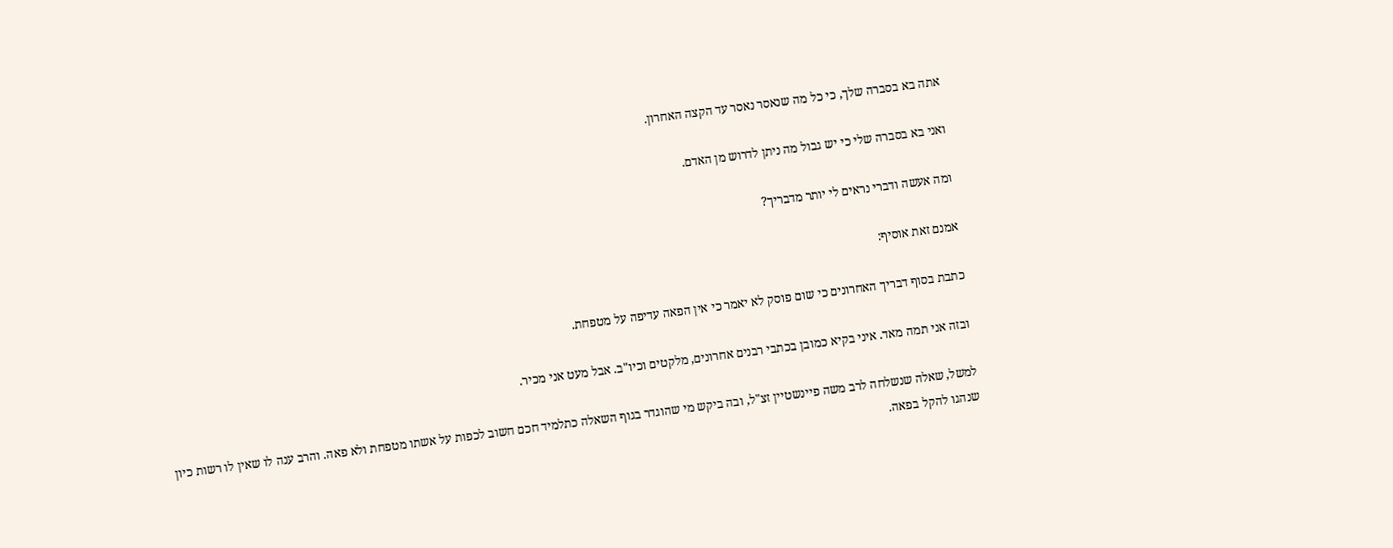אתה בא בסברה שלך, כי כל מה שנאסר נאסר עד הקצה האחרון.

ואני בא בסברה שלי כי יש גבול מה ניתן לדרוש מן האדם.

ומה אעשה ודברי נראים לי יותר מדבריך?

אמנם זאת אוסיף:

כתבת בסוף דבריך האחרונים כי שום פוסק לא יאמר כי אין הפאה עדיפה על מטפחת.

ובזה אני תמה מאד. איני בקיא כמובן בכתבי רבנים אחרונים, מלקטים וכיו"ב. אבל מעט אני מכיר.

למשל, שאלה שנשלחה לרב משה פיינשטיין זצ"ל, ובה ביקש מי שהוגדר בגוף השאלה כתלמיד חכם חשוב לכפות על אשתו מטפחת ולא פאה. והרב ענה לו שאין לו רשות כיון שנהגו להקל בפאה.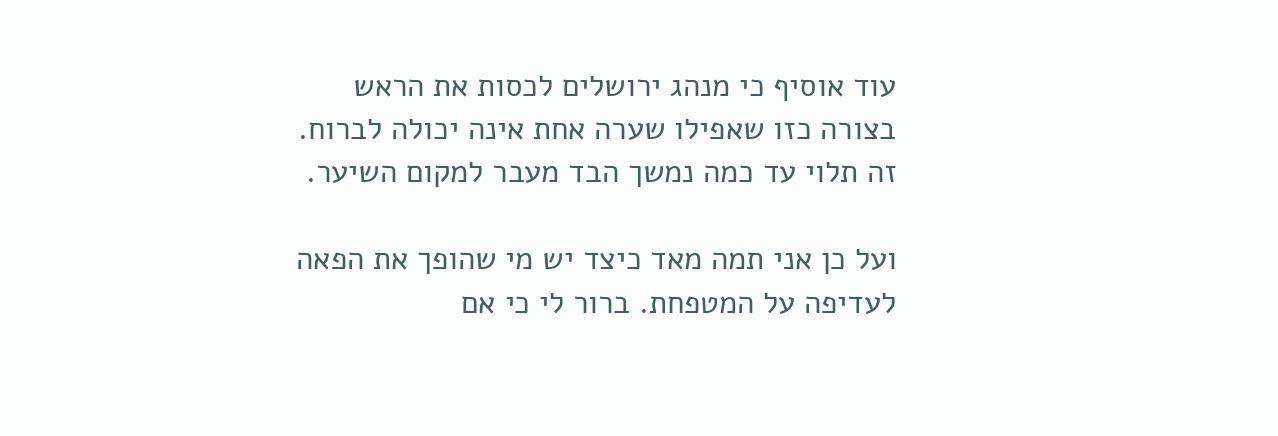עוד אוסיף כי מנהג ירושלים לכסות את הראש בצורה כזו שאפילו שערה אחת אינה יכולה לברוח. זה תלוי עד כמה נמשך הבד מעבר למקום השיער.

ועל כן אני תמה מאד כיצד יש מי שהופך את הפאה לעדיפה על המטפחת. ברור לי כי אם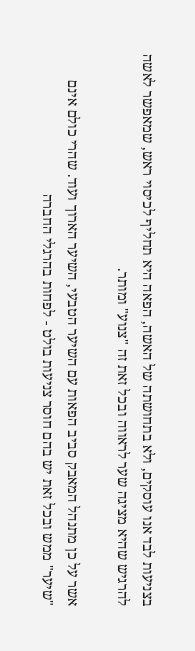בצניעות לבד אנו עוסקים, ולא בתחושתה של האשה, הפאה היא תחליף לכיסוי ראש, שמאפשר לאשה להרגיש שהיא מציגה שער לראווה ובכל זאת זה "צנוע" ומותר.

אשר על כן מתנהל המאבק סביב הפאות עם השיער הטבעי, השיער הארוך ועוד. שהרי כולם אינם "שיער" ממש ובכל זאת יש בהם חוסר צניעות בולט - לפחות בהרגלי החברה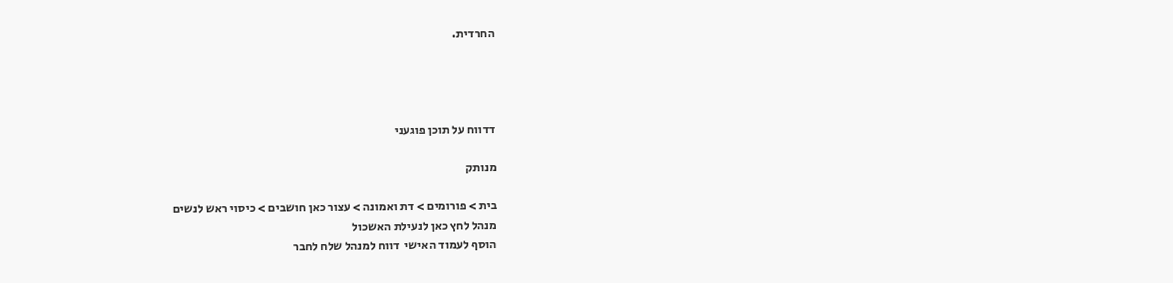החרדית.




דדווח על תוכן פוגעני

מנותק

בית > פורומים > דת ואמונה > עצור כאן חושבים > כיסוי ראש לנשים
מנהל לחץ כאן לנעילת האשכול
הוסף לעמוד האישי  דווח למנהל שלח לחבר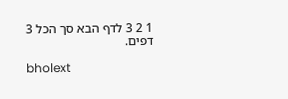1 2 3 לדף הבא סך הכל 3 דפים.

bholext